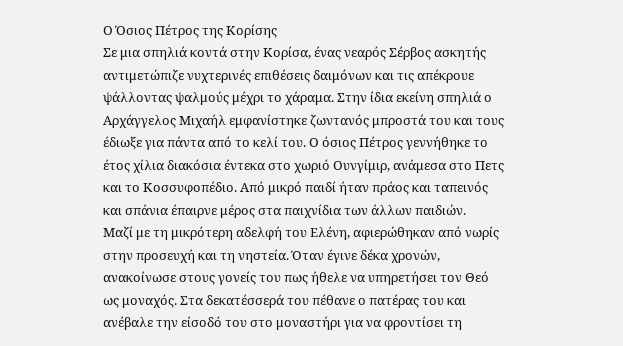Ο Όσιος Πέτρος της Κορίσης
Σε μια σπηλιά κοντά στην Κορίσα, ένας νεαρός Σέρβος ασκητής αντιμετώπιζε νυχτερινές επιθέσεις δαιμόνων και τις απέκρουε ψάλλοντας ψαλμούς μέχρι το χάραμα. Στην ίδια εκείνη σπηλιά ο Αρχάγγελος Μιχαήλ εμφανίστηκε ζωντανός μπροστά του και τους έδιωξε για πάντα από το κελί του. Ο όσιος Πέτρος γεννήθηκε το έτος χίλια διακόσια έντεκα στο χωριό Ουνγίμιρ, ανάμεσα στο Πετς και το Κοσσυφοπέδιο. Από μικρό παιδί ήταν πράος και ταπεινός και σπάνια έπαιρνε μέρος στα παιχνίδια των άλλων παιδιών.
Μαζί με τη μικρότερη αδελφή του Ελένη, αφιερώθηκαν από νωρίς στην προσευχή και τη νηστεία. Όταν έγινε δέκα χρονών, ανακοίνωσε στους γονείς του πως ήθελε να υπηρετήσει τον Θεό ως μοναχός. Στα δεκατέσσερά του πέθανε ο πατέρας του και ανέβαλε την είσοδό του στο μοναστήρι για να φροντίσει τη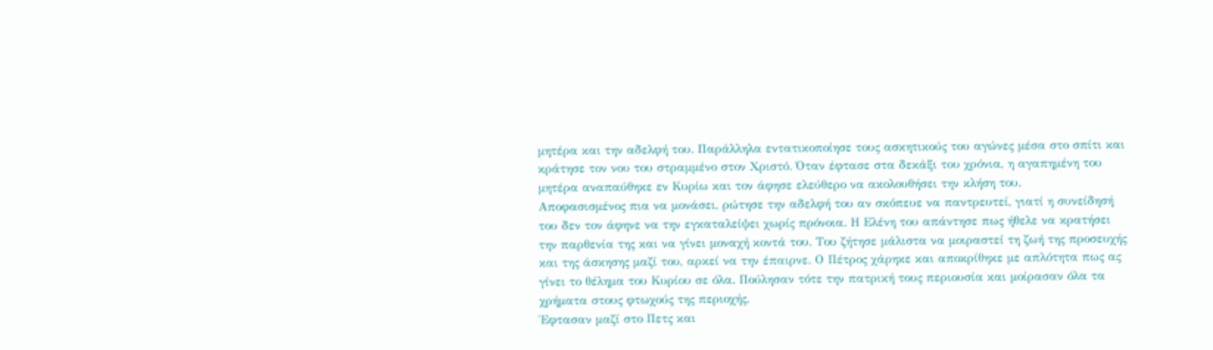μητέρα και την αδελφή του. Παράλληλα εντατικοποίησε τους ασκητικούς του αγώνες μέσα στο σπίτι και κράτησε τον νου του στραμμένο στον Χριστό. Όταν έφτασε στα δεκάξι του χρόνια, η αγαπημένη του μητέρα αναπαύθηκε εν Κυρίω και τον άφησε ελεύθερο να ακολουθήσει την κλήση του.
Αποφασισμένος πια να μονάσει, ρώτησε την αδελφή του αν σκόπευε να παντρευτεί, γιατί η συνείδησή του δεν τον άφηνε να την εγκαταλείψει χωρίς πρόνοια. Η Ελένη του απάντησε πως ήθελε να κρατήσει την παρθενία της και να γίνει μοναχή κοντά του. Του ζήτησε μάλιστα να μοιραστεί τη ζωή της προσευχής και της άσκησης μαζί του, αρκεί να την έπαιρνε. Ο Πέτρος χάρηκε και αποκρίθηκε με απλότητα πως ας γίνει το θέλημα του Κυρίου σε όλα. Πούλησαν τότε την πατρική τους περιουσία και μοίρασαν όλα τα χρήματα στους φτωχούς της περιοχής.
Έφτασαν μαζί στο Πετς και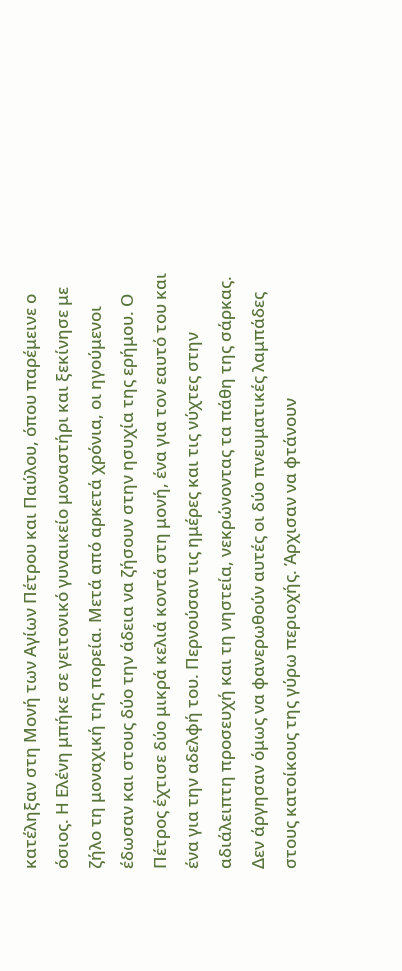κατέληξαν στη Μονή των Αγίων Πέτρου και Παύλου, όπου παρέμεινε ο όσιος. Η Ελένη μπήκε σε γειτονικό γυναικείο μοναστήρι και ξεκίνησε με ζήλο τη μοναχική της πορεία. Μετά από αρκετά χρόνια, οι ηγούμενοι έδωσαν και στους δύο την άδεια να ζήσουν στην ησυχία της ερήμου. Ο Πέτρος έχτισε δύο μικρά κελιά κοντά στη μονή, ένα για τον εαυτό του και ένα για την αδελφή του. Περνούσαν τις ημέρες και τις νύχτες στην αδιάλειπτη προσευχή και τη νηστεία, νεκρώνοντας τα πάθη της σάρκας.
Δεν άργησαν όμως να φανερωθούν αυτές οι δύο πνευματικές λαμπάδες στους κατοίκους της γύρω περιοχής. Άρχισαν να φτάνουν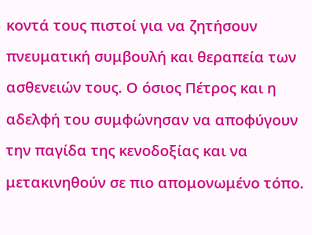κοντά τους πιστοί για να ζητήσουν πνευματική συμβουλή και θεραπεία των ασθενειών τους. Ο όσιος Πέτρος και η αδελφή του συμφώνησαν να αποφύγουν την παγίδα της κενοδοξίας και να μετακινηθούν σε πιο απομονωμένο τόπο.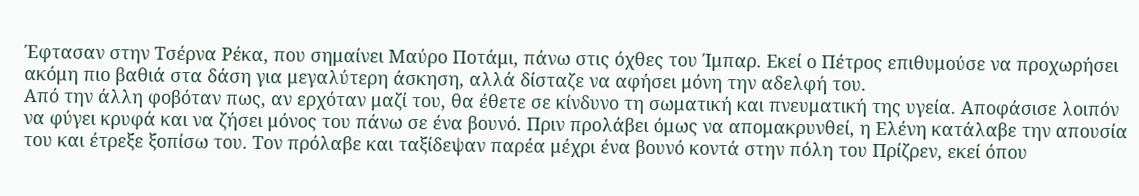Έφτασαν στην Τσέρνα Ρέκα, που σημαίνει Μαύρο Ποτάμι, πάνω στις όχθες του Ίμπαρ. Εκεί ο Πέτρος επιθυμούσε να προχωρήσει ακόμη πιο βαθιά στα δάση για μεγαλύτερη άσκηση, αλλά δίσταζε να αφήσει μόνη την αδελφή του.
Από την άλλη φοβόταν πως, αν ερχόταν μαζί του, θα έθετε σε κίνδυνο τη σωματική και πνευματική της υγεία. Αποφάσισε λοιπόν να φύγει κρυφά και να ζήσει μόνος του πάνω σε ένα βουνό. Πριν προλάβει όμως να απομακρυνθεί, η Ελένη κατάλαβε την απουσία του και έτρεξε ξοπίσω του. Τον πρόλαβε και ταξίδεψαν παρέα μέχρι ένα βουνό κοντά στην πόλη του Πρίζρεν, εκεί όπου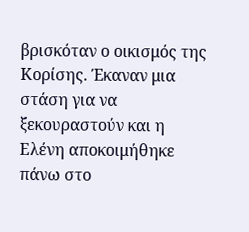βρισκόταν ο οικισμός της Κορίσης. Έκαναν μια στάση για να ξεκουραστούν και η Ελένη αποκοιμήθηκε πάνω στο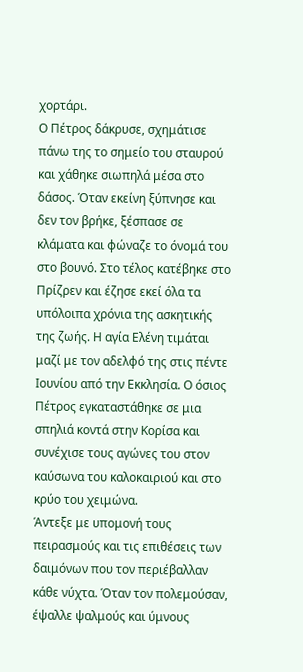χορτάρι.
Ο Πέτρος δάκρυσε, σχημάτισε πάνω της το σημείο του σταυρού και χάθηκε σιωπηλά μέσα στο δάσος. Όταν εκείνη ξύπνησε και δεν τον βρήκε, ξέσπασε σε κλάματα και φώναζε το όνομά του στο βουνό. Στο τέλος κατέβηκε στο Πρίζρεν και έζησε εκεί όλα τα υπόλοιπα χρόνια της ασκητικής της ζωής. Η αγία Ελένη τιμάται μαζί με τον αδελφό της στις πέντε Ιουνίου από την Εκκλησία. Ο όσιος Πέτρος εγκαταστάθηκε σε μια σπηλιά κοντά στην Κορίσα και συνέχισε τους αγώνες του στον καύσωνα του καλοκαιριού και στο κρύο του χειμώνα.
Άντεξε με υπομονή τους πειρασμούς και τις επιθέσεις των δαιμόνων που τον περιέβαλλαν κάθε νύχτα. Όταν τον πολεμούσαν, έψαλλε ψαλμούς και ύμνους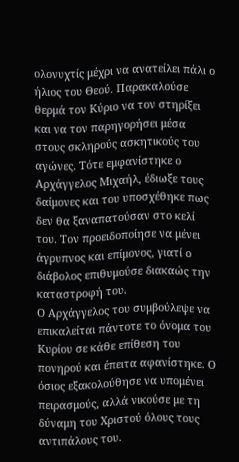ολονυχτίς μέχρι να ανατείλει πάλι ο ήλιος του Θεού. Παρακαλούσε θερμά τον Κύριο να τον στηρίξει και να τον παρηγορήσει μέσα στους σκληρούς ασκητικούς του αγώνες. Τότε εμφανίστηκε ο Αρχάγγελος Μιχαήλ, έδιωξε τους δαίμονες και του υποσχέθηκε πως δεν θα ξαναπατούσαν στο κελί του. Τον προειδοποίησε να μένει άγρυπνος και επίμονος, γιατί ο διάβολος επιθυμούσε διακαώς την καταστροφή του.
Ο Αρχάγγελος του συμβούλεψε να επικαλείται πάντοτε το όνομα του Κυρίου σε κάθε επίθεση του πονηρού και έπειτα αφανίστηκε. Ο όσιος εξακολούθησε να υπομένει πειρασμούς, αλλά νικούσε με τη δύναμη του Χριστού όλους τους αντιπάλους του.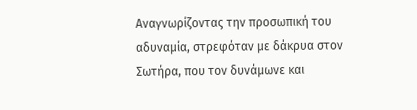Αναγνωρίζοντας την προσωπική του αδυναμία, στρεφόταν με δάκρυα στον Σωτήρα, που τον δυνάμωνε και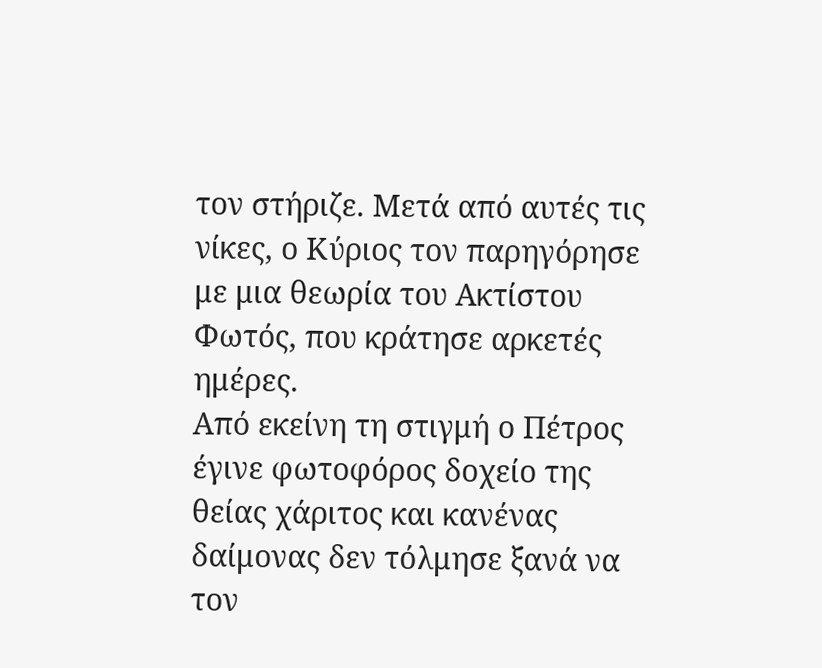τον στήριζε. Μετά από αυτές τις νίκες, ο Κύριος τον παρηγόρησε με μια θεωρία του Ακτίστου Φωτός, που κράτησε αρκετές ημέρες.
Από εκείνη τη στιγμή ο Πέτρος έγινε φωτοφόρος δοχείο της θείας χάριτος και κανένας δαίμονας δεν τόλμησε ξανά να τον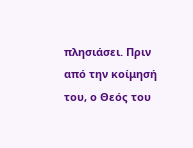πλησιάσει. Πριν από την κοίμησή του, ο Θεός του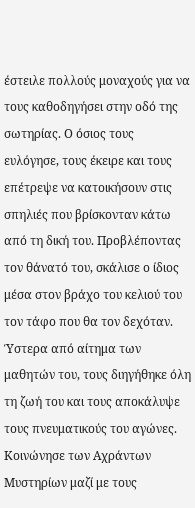έστειλε πολλούς μοναχούς για να τους καθοδηγήσει στην οδό της σωτηρίας. Ο όσιος τους ευλόγησε, τους έκειρε και τους επέτρεψε να κατοικήσουν στις σπηλιές που βρίσκονταν κάτω από τη δική του. Προβλέποντας τον θάνατό του, σκάλισε ο ίδιος μέσα στον βράχο του κελιού του τον τάφο που θα τον δεχόταν.
Ύστερα από αίτημα των μαθητών του, τους διηγήθηκε όλη τη ζωή του και τους αποκάλυψε τους πνευματικούς του αγώνες. Κοινώνησε των Αχράντων Μυστηρίων μαζί με τους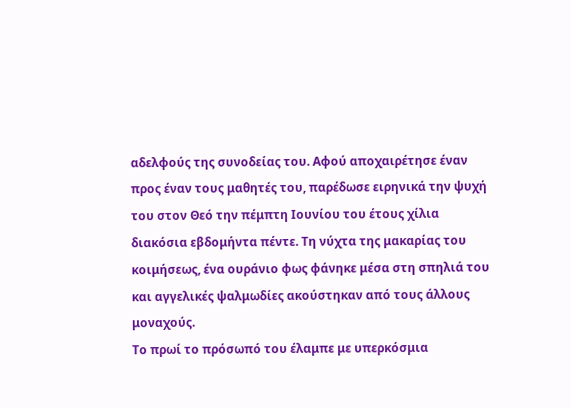αδελφούς της συνοδείας του. Αφού αποχαιρέτησε έναν προς έναν τους μαθητές του, παρέδωσε ειρηνικά την ψυχή του στον Θεό την πέμπτη Ιουνίου του έτους χίλια διακόσια εβδομήντα πέντε. Τη νύχτα της μακαρίας του κοιμήσεως, ένα ουράνιο φως φάνηκε μέσα στη σπηλιά του και αγγελικές ψαλμωδίες ακούστηκαν από τους άλλους μοναχούς.
Το πρωί το πρόσωπό του έλαμπε με υπερκόσμια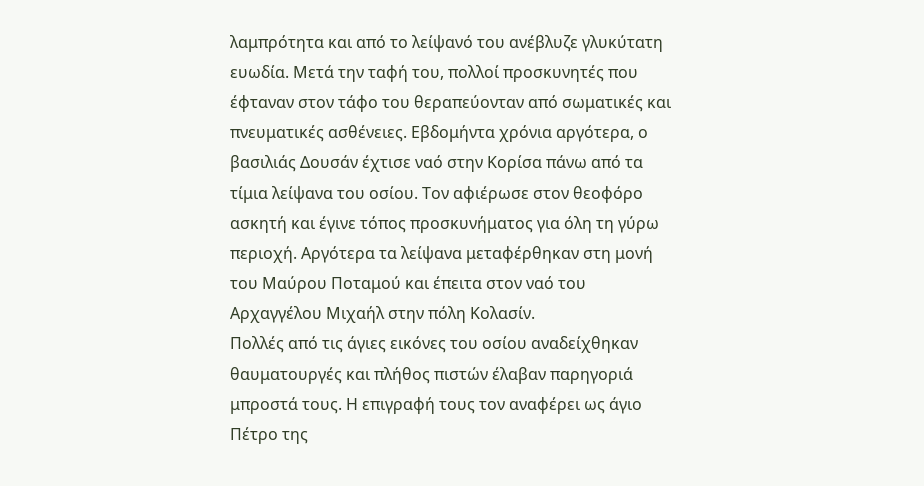λαμπρότητα και από το λείψανό του ανέβλυζε γλυκύτατη ευωδία. Μετά την ταφή του, πολλοί προσκυνητές που έφταναν στον τάφο του θεραπεύονταν από σωματικές και πνευματικές ασθένειες. Εβδομήντα χρόνια αργότερα, ο βασιλιάς Δουσάν έχτισε ναό στην Κορίσα πάνω από τα τίμια λείψανα του οσίου. Τον αφιέρωσε στον θεοφόρο ασκητή και έγινε τόπος προσκυνήματος για όλη τη γύρω περιοχή. Αργότερα τα λείψανα μεταφέρθηκαν στη μονή του Μαύρου Ποταμού και έπειτα στον ναό του Αρχαγγέλου Μιχαήλ στην πόλη Κολασίν.
Πολλές από τις άγιες εικόνες του οσίου αναδείχθηκαν θαυματουργές και πλήθος πιστών έλαβαν παρηγοριά μπροστά τους. Η επιγραφή τους τον αναφέρει ως άγιο Πέτρο της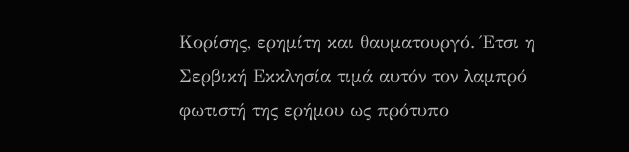Κορίσης, ερημίτη και θαυματουργό. Έτσι η Σερβική Εκκλησία τιμά αυτόν τον λαμπρό φωτιστή της ερήμου ως πρότυπο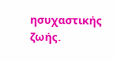ησυχαστικής ζωής.